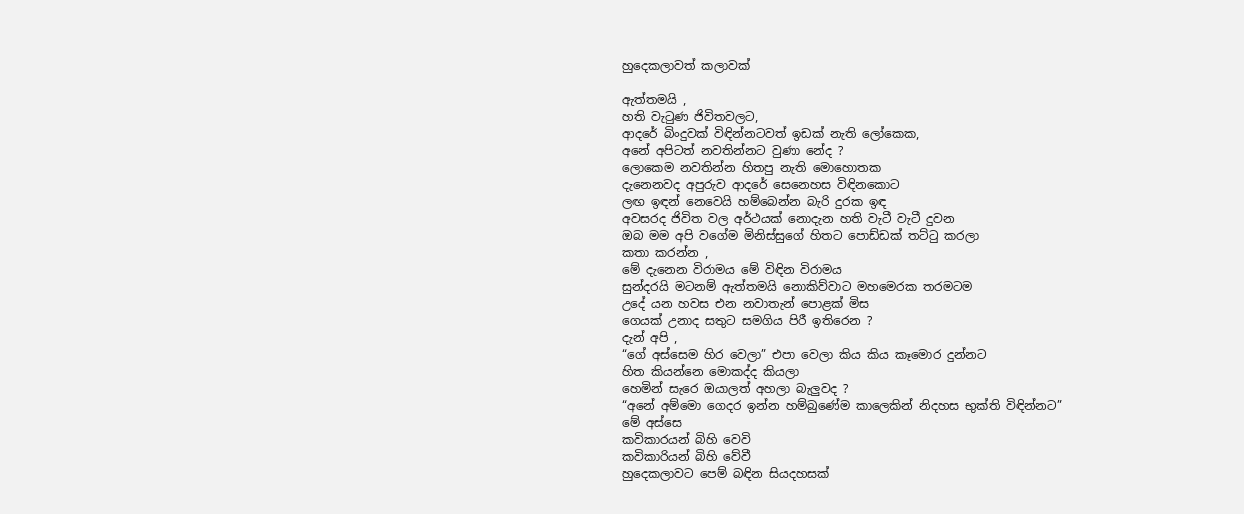හුදෙකලාවත් කලාවක්

ඇත්තමයි ,
හති වැටුණ ජිවිතවලට,
ආදරේ බිංදුවක් විඳින්නටවත් ඉඩක් නැති ලෝකෙක,
අනේ අපිටත් නවතින්නට වුණා නේද ?
ලොකෙම නවතින්න හිතපු නැති මොහොතක
දැනෙනවද අපුරුව ආදරේ සෙනෙහස විඳිනකොට
ලඟ ඉඳන් නෙවෙයි හම්බෙන්න බැරි දුරක ඉඳ
අවසරද ජිවිත වල අර්ථයක් නොදැන හති වැටී වැටී දුවන
ඔබ මම අපි වගේම මිනිස්සුගේ හිතට පොඩ්ඩක් තට්ටු කරලා
කතා කරන්න ,
මේ දැනෙන විරාමය මේ විඳින විරාමය
සුන්දරයි මටනම් ඇත්තමයි නොකිව්වාට මහමෙරක තරමටම
උදේ යන හවස එන නවාතැන් පොළක් මිස
ගෙයක් උනාද සතුට සමගිය පිරී ඉතිරෙන ?
දැන් අපි ,
“ගේ අස්සෙම හිර වෙලා” එපා වෙලා කිය කිය කෑමොර දුන්නට
හිත කියන්නෙ මොකද්ද කියලා
හෙමින් සැරෙ ඔයාලත් අහලා බැලුවද ?
“අනේ අම්මො ගෙදර ඉන්න හම්බුණේම කාලෙකින් නිදහස භුක්ති විඳින්නට”
මේ අස්සෙ
කවිකාරයන් බිහි වෙවි
කවිකාරියන් බිහි වේවී
හුදෙකලාවට පෙම් බඳින සියදහසක්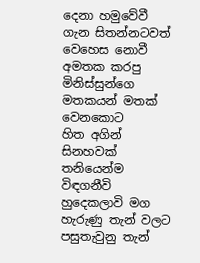දෙනා හමුවේවී
ගැන සිතන්නටවත් වෙහෙස නොවී අමතක කරපු මිනිස්සුන්ගෙ මතකයන් මතක් වෙනකොට
හිත අගින් සිනහවක් තනියෙන්ම විඳගනීවි
හුදෙකලාවි මග හැරුණු තැන් වලට
පසුතැවුනු තැන්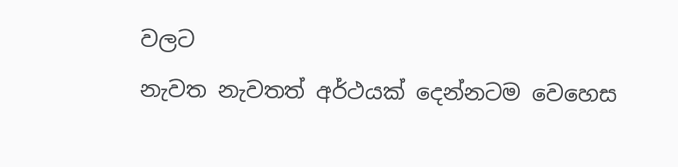වලට
නැවත නැවතත් අර්ථයක් දෙන්නටම වෙහෙස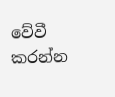වේවී
කරන්න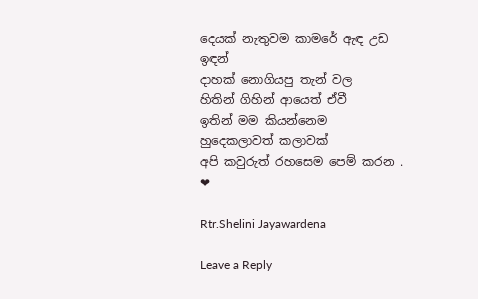දෙයක් නැතුවම කාමරේ ඇඳ උඩ ඉඳන්
දාහක් නොගියපු තැන් වල
හිතින් ගිහින් ආයෙත් ඒවී
ඉතින් මම කියන්නෙම
හුදෙකලාවත් කලාවක්
අපි කවුරුත් රහසෙම පෙම් කරන .
❤

Rtr.Shelini Jayawardena

Leave a Reply